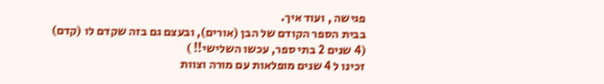פגישה , ועוד איך.
בבית הספר הקודם של הבן (אורים), ובעצם גם בזה שקדם לו (קדם)
(4 שנים 2 בתי ספר, עכשו השלישי!! )
זכינו ל 4 שנים מופלאות עם מורה וצוות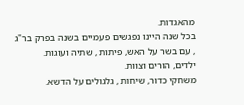מהאגדות.
בכל שנה היינו נפגשים פעמיים בשנה בפרק בר"ג , עם בשר על האש, פיתות , שתיה ועוגות.
ילדים, הורים וצוות.
משחקי כדור, שיחות , גלגולים על הדשא.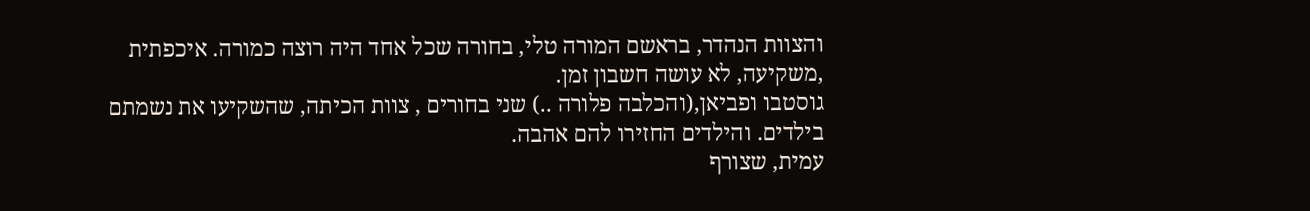והצוות הנהדר, בראשם המורה טלי, בחורה שכל אחד היה רוצה כמורה. איכפתית ,משקיעה, לא עושה חשבון זמן.
גוסטבו ופביאן,(והכלבה פלורה ..) שני בחורים , צוות הכיתה, שהשקיעו את נשמתם בילדים. והילדים החזירו להם אהבה.
עמית, שצורף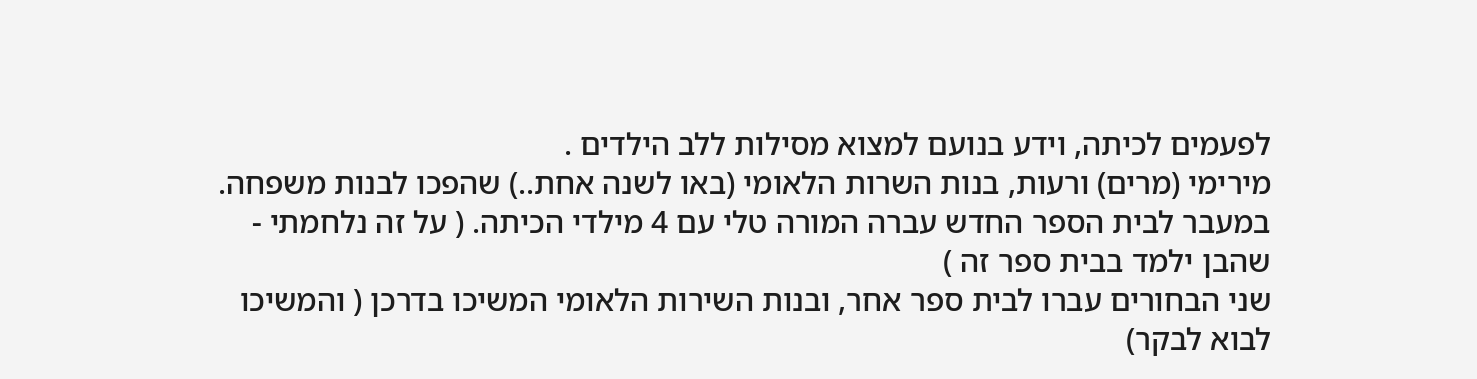לפעמים לכיתה, וידע בנועם למצוא מסילות ללב הילדים .
מירימי (מרים) ורעות, בנות השרות הלאומי (באו לשנה אחת..) שהפכו לבנות משפחה.
במעבר לבית הספר החדש עברה המורה טלי עם 4 מילדי הכיתה. ( על זה נלחמתי - שהבן ילמד בבית ספר זה )
שני הבחורים עברו לבית ספר אחר, ובנות השירות הלאומי המשיכו בדרכן ( והמשיכו לבוא לבקר)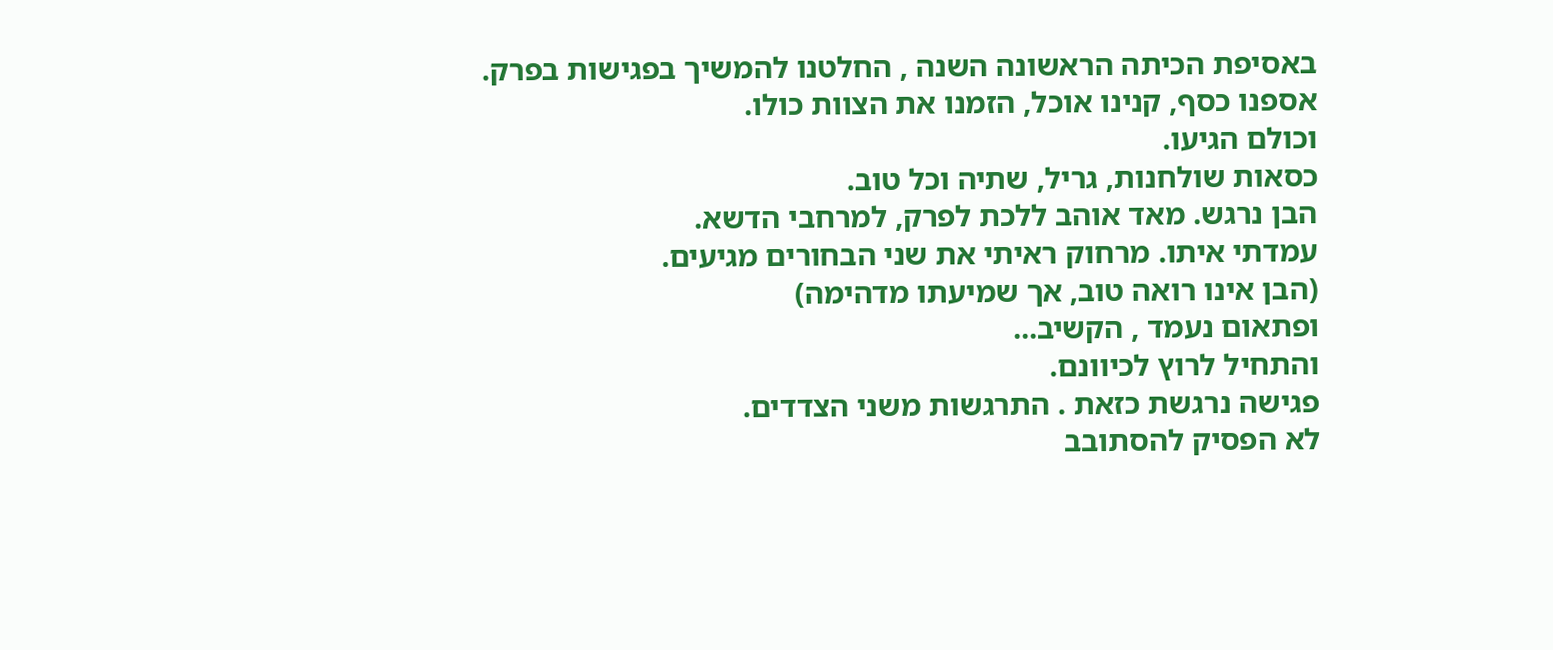באסיפת הכיתה הראשונה השנה , החלטנו להמשיך בפגישות בפרק.
אספנו כסף, קנינו אוכל, הזמנו את הצוות כולו.
וכולם הגיעו.
כסאות שולחנות, גריל, שתיה וכל טוב.
הבן נרגש. מאד אוהב ללכת לפרק, למרחבי הדשא.
עמדתי איתו. מרחוק ראיתי את שני הבחורים מגיעים.
(הבן אינו רואה טוב, אך שמיעתו מדהימה)
ופתאום נעמד , הקשיב...
והתחיל לרוץ לכיוונם.
פגישה נרגשת כזאת . התרגשות משני הצדדים.
לא הפסיק להסתובב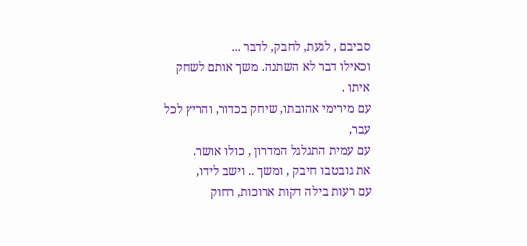סביבם , לגעת, לחבק, לדבר ...
וכאילו דבר לא השתנה. משך אותם לשחק איתו .
עם מירימי אהובתו, שיחק בכדור, והריץ לכל עבר,
עם עמית התגלגל המדרון , כולו אושר.
את גובטבו חיבק , ומשך .. וישב לידו,
עם רעות בילה דקות ארוכות, רחוק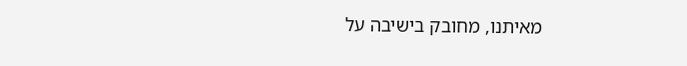מאיתנו, מחובק בישיבה על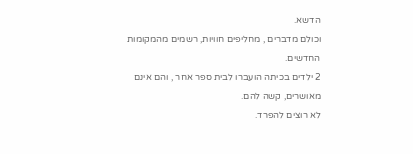הדשא.
וכולם מדברים , מחליפים חוויות, רשמים מהמקומות החדשים.
2 ילדים בכיתה הועברו לבית ספר אחר , והם אינם מאושרים, קשה להם.
לא רוצים להפרד.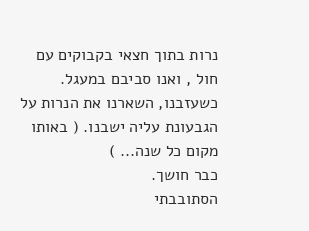נרות בתוך חצאי בקבוקים עם חול , ואנו סביבם במעגל.
כשעזבנו, השארנו את הנרות על הגבעונת עליה ישבנו. ( באותו מקום כל שנה... )
כבר חושך.
הסתובבתי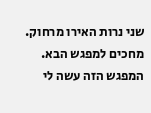שני נרות האירו מרחוק.
מחכים למפגש הבא.
המפגש הזה עשה לי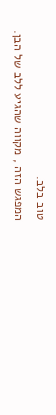טוב בלב.
המפגש הזה , מקווה שהגיע ללב של הבן.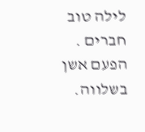לילה טוב חברים . הפעם אשן בשלווה.